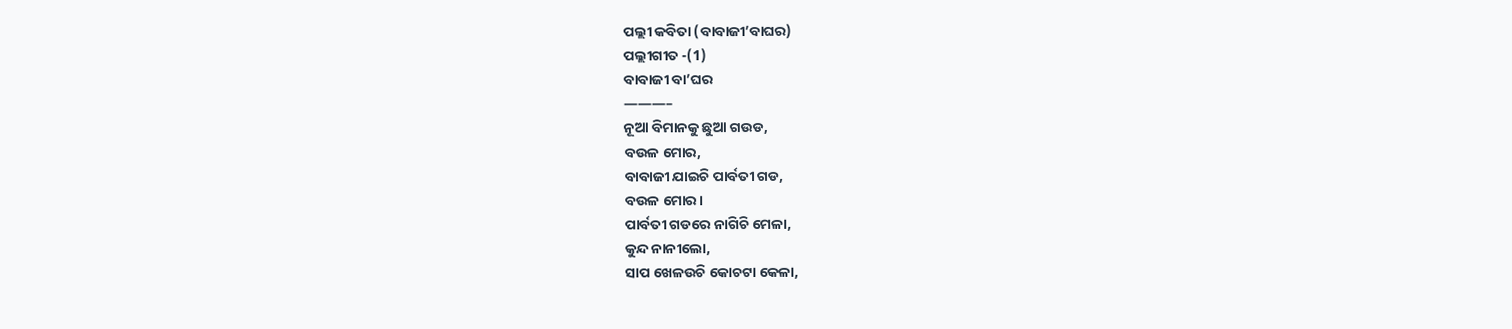ପଲ୍ଲୀ କବିତା (ବାବାଜୀ’ବାଘର)
ପଲ୍ଲୀଗୀତ -(1)
ବାବାଜୀ ବା’ଘର
———–
ନୂଆ ବିମାନକୁ ଛୁଆ ଗଉଡ,
ବଉଳ ମୋର,
ବାବାଜୀ ଯାଇଚି ପାର୍ବତୀ ଗଡ,
ବଉଳ ମୋର।
ପାର୍ବତୀ ଗଡରେ ନାଗିଚି ମେଳା,
କୁନ୍ଦ ନାନୀଲୋ,
ସାପ ଖେଳଉଚି କୋଚଟା କେଳା,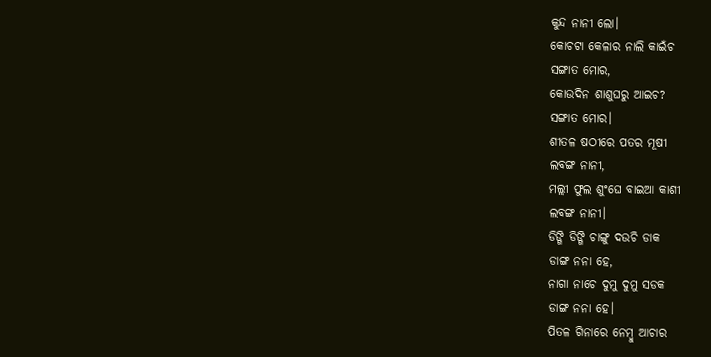କୁନ୍ଦ ନାନୀ ଲୋ।
କୋଚଟା କେଳାର ନାଲି କାଇଁଚ
ସଙ୍ଗାତ ମୋର,
କୋଉଦିନ ଶାଶୁଘରୁ ଆଇଚ?
ସଙ୍ଗାତ ମୋର।
ଶୀତଳ ଷଠୀରେ ପତର ମୂଷୀ
ଲବଙ୍ଗ ନାନୀ,
ମଲ୍ଲୀ ଫୁଲ ଶୁଂଘେ ବାଇଆ କାଶୀ
ଲବଙ୍ଗ ନାନୀ।
ଡିଙ୍ଗି ଡିଙ୍ଗି ଚାଙ୍ଗୁ ଦଉଚି ଡାକ
ଡାଙ୍ଗ ନନା ହେ,
ନାଗା ନାଚେ ଦୁମୁ ଦୁମୁ ସଡକ
ଡାଙ୍ଗ ନନା ହେ।
ପିତଳ ଗିନାରେ ନେମ୍ବୁ ଆଚାର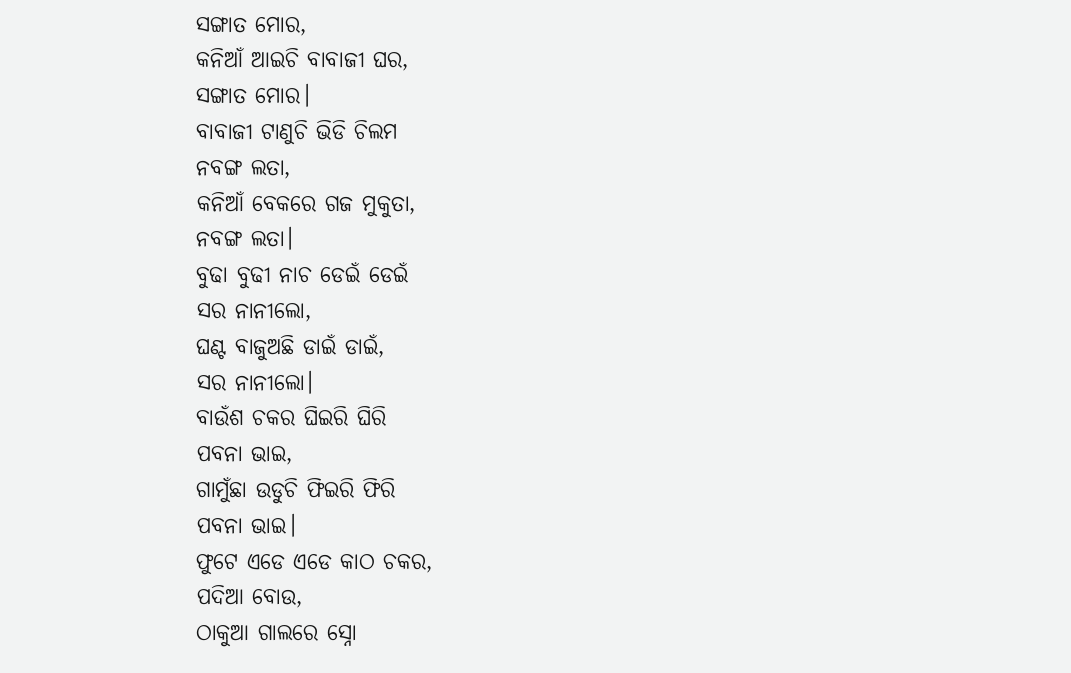ସଙ୍ଗାତ ମୋର,
କନିଆଁ ଆଇଚି ବାବାଜୀ ଘର,
ସଙ୍ଗାତ ମୋର।
ବାବାଜୀ ଟାଣୁଚି ଭିଡି ଚିଲମ
ନବଙ୍ଗ ଲତା,
କନିଆଁ ବେକରେ ଗଜ ମୁକୁତା,
ନବଙ୍ଗ ଲତା।
ବୁଢା ବୁଢୀ ନାଚ ଡେଇଁ ଡେଇଁ
ସର ନାନୀଲୋ,
ଘଣ୍ଟ ବାଜୁଅଛି ଡାଇଁ ଡାଇଁ,
ସର ନାନୀଲୋ।
ବାଉଁଶ ଚକର ଘିଇରି ଘିରି
ପବନା ଭାଇ,
ଗାମୁଁଛା ଉଡୁଚି ଫିଇରି ଫିରି
ପବନା ଭାଇ।
ଫୁଟେ ଏଡେ ଏଡେ କାଠ ଚକର,
ପଦିଆ ବୋଉ,
ଠାକୁଆ ଗାଲରେ ସ୍ନୋ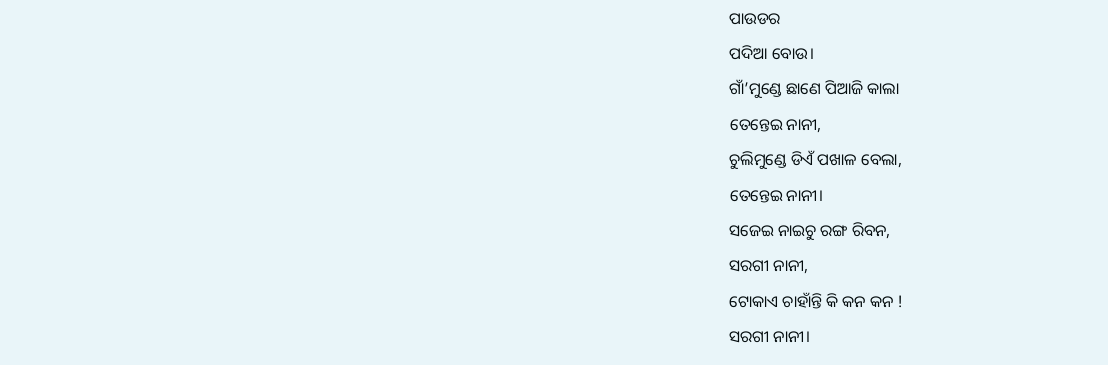ପାଉଡର
ପଦିଆ ବୋଉ।
ଗାଁ’ମୁଣ୍ଡେ ଛାଣେ ପିଆଜି କାଲା
ତେନ୍ତେଇ ନାନୀ,
ଚୁଲିମୁଣ୍ଡେ ଡିଏଁ ପଖାଳ ବେଲା,
ତେନ୍ତେଇ ନାନୀ।
ସଜେଇ ନାଇଚୁ ରଙ୍ଗ ରିବନ,
ସରଗୀ ନାନୀ,
ଟୋକାଏ ଚାହାଁନ୍ତି କି କନ କନ !
ସରଗୀ ନାନୀ।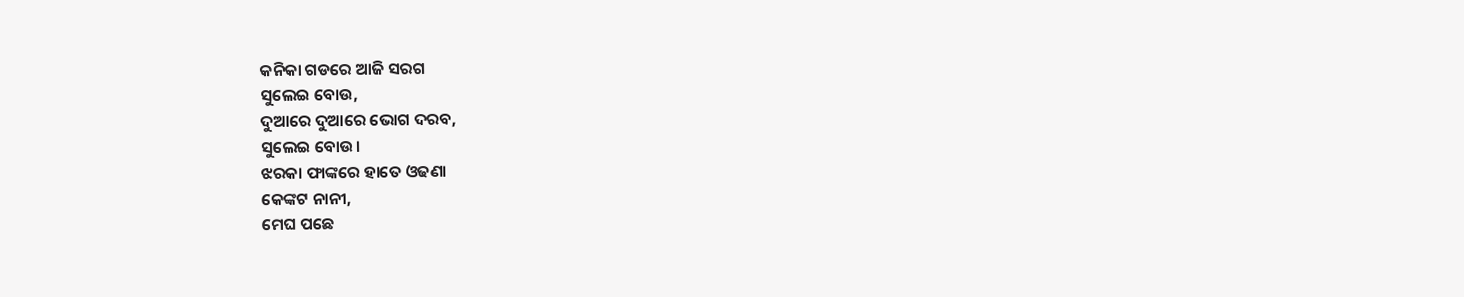କନିକା ଗଡରେ ଆଜି ସରଗ
ସୁଲେଇ ବୋଉ,
ଦୁଆରେ ଦୁଆରେ ଭୋଗ ଦରବ,
ସୁଲେଇ ବୋଉ।
ଝରକା ଫାଙ୍କରେ ହାତେ ଓଢଣା
କେଙ୍କଟ ନାନୀ,
ମେଘ ପଛେ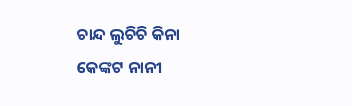ଚାନ୍ଦ ଲୁଚିଚି କିନା
କେଙ୍କଟ ନାନୀ